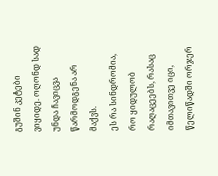გუშინ კეტები ვიყიდე. ოღონდ სად უნდა ჩავიცვა წარმოდგენა არ მაქვს.
ეს რა სინდრომია, რო ყიდულობ რაღაცეებს, რასაც იმთავითვე იცი, წელიწადში ორჯერ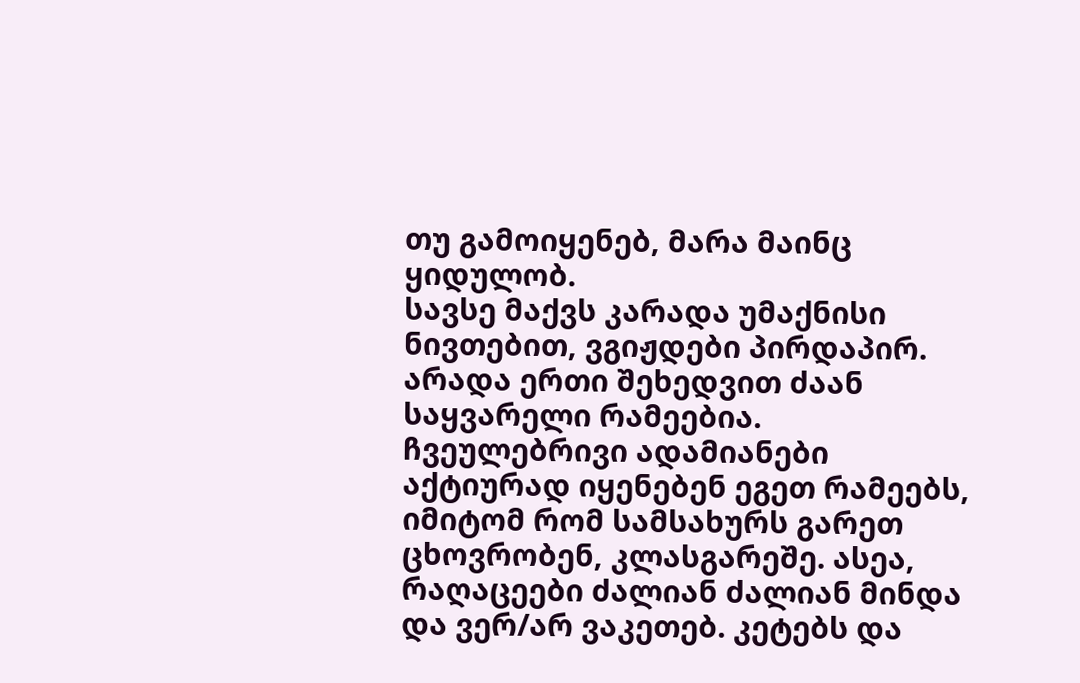თუ გამოიყენებ, მარა მაინც ყიდულობ.
სავსე მაქვს კარადა უმაქნისი ნივთებით, ვგიჟდები პირდაპირ. არადა ერთი შეხედვით ძაან საყვარელი რამეებია. ჩვეულებრივი ადამიანები აქტიურად იყენებენ ეგეთ რამეებს, იმიტომ რომ სამსახურს გარეთ ცხოვრობენ, კლასგარეშე. ასეა, რაღაცეები ძალიან ძალიან მინდა და ვერ/არ ვაკეთებ. კეტებს და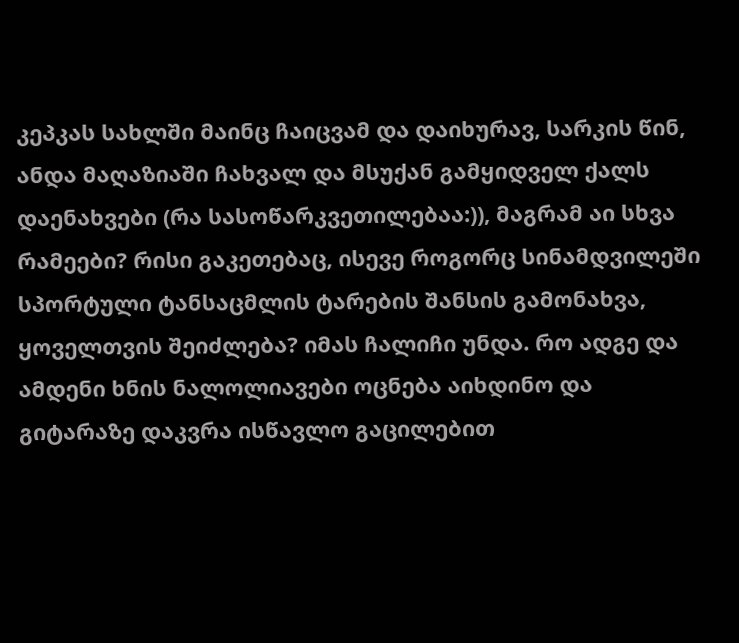კეპკას სახლში მაინც ჩაიცვამ და დაიხურავ, სარკის წინ, ანდა მაღაზიაში ჩახვალ და მსუქან გამყიდველ ქალს დაენახვები (რა სასოწარკვეთილებაა:)), მაგრამ აი სხვა რამეები? რისი გაკეთებაც, ისევე როგორც სინამდვილეში სპორტული ტანსაცმლის ტარების შანსის გამონახვა, ყოველთვის შეიძლება? იმას ჩალიჩი უნდა. რო ადგე და ამდენი ხნის ნალოლიავები ოცნება აიხდინო და გიტარაზე დაკვრა ისწავლო გაცილებით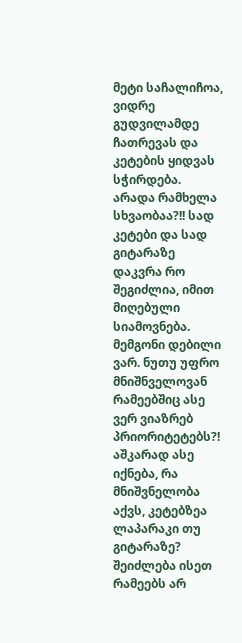მეტი საჩალიჩოა, ვიდრე გუდვილამდე ჩათრევას და კეტების ყიდვას სჭირდება. არადა რამხელა სხვაობაა?!! სად კეტები და სად გიტარაზე დაკვრა რო შეგიძლია, იმით მიღებული სიამოვნება. მემგონი დებილი ვარ. ნუთუ უფრო მნიშნველოვან რამეებშიც ასე ვერ ვიაზრებ პრიორიტეტებს?! აშკარად ასე იქნება, რა მნიშვნელობა აქვს, კეტებზეა ლაპარაკი თუ გიტარაზე? შეიძლება ისეთ რამეებს არ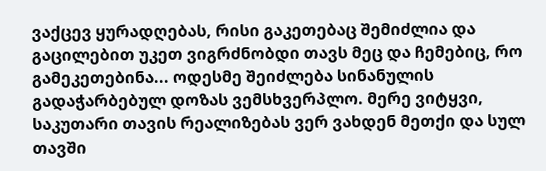ვაქცევ ყურადღებას, რისი გაკეთებაც შემიძლია და გაცილებით უკეთ ვიგრძნობდი თავს მეც და ჩემებიც, რო გამეკეთებინა... ოდესმე შეიძლება სინანულის გადაჭარბებულ დოზას ვემსხვერპლო. მერე ვიტყვი, საკუთარი თავის რეალიზებას ვერ ვახდენ მეთქი და სულ თავში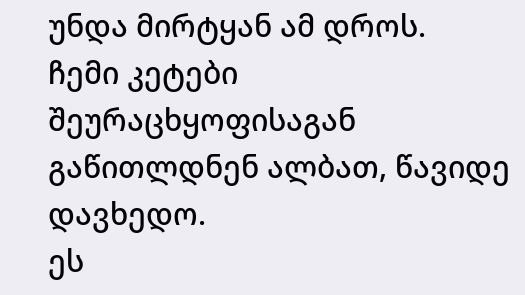უნდა მირტყან ამ დროს.
ჩემი კეტები შეურაცხყოფისაგან გაწითლდნენ ალბათ, წავიდე დავხედო.
ეს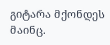გიტარა მქონდეს მაინც.